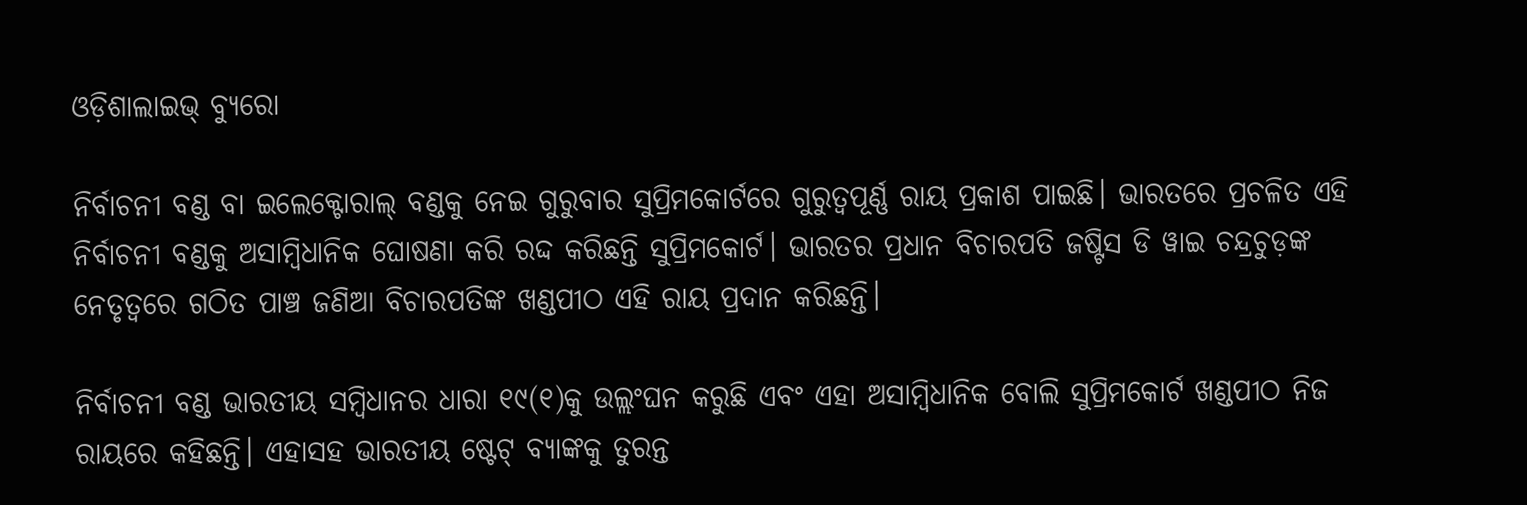ଓଡ଼ିଶାଲାଇଭ୍ ବ୍ୟୁରୋ

ନିର୍ବାଚନୀ ବଣ୍ଡ ବା ଇଲେକ୍ଟୋରାଲ୍ ବଣ୍ଡକୁ ନେଇ ଗୁରୁବାର ସୁପ୍ରିମକୋର୍ଟରେ ଗୁରୁତ୍ଵପୂର୍ଣ୍ଣ ରାୟ ପ୍ରକାଶ ପାଇଛି। ଭାରତରେ ପ୍ରଚଳିତ ଏହି ନିର୍ବାଚନୀ ବଣ୍ଡକୁ ଅସାମ୍ବିଧାନିକ ଘୋଷଣା କରି ରଦ୍ଦ କରିଛନ୍ତି ସୁପ୍ରିମକୋର୍ଟ। ଭାରତର ପ୍ରଧାନ ବିଚାରପତି ଜଷ୍ଟିସ ଡି ୱାଇ ଚନ୍ଦ୍ରଚୁଡ଼ଙ୍କ ନେତୃତ୍ୱରେ ଗଠିତ ପାଞ୍ଚ ଜଣିଆ ବିଚାରପତିଙ୍କ ଖଣ୍ଡପୀଠ ଏହି ରାୟ ପ୍ରଦାନ କରିଛନ୍ତି।

ନିର୍ବାଚନୀ ବଣ୍ଡ ଭାରତୀୟ ସମ୍ବିଧାନର ଧାରା ୧୯(୧)କୁ ଉଲ୍ଲଂଘନ କରୁଛି ଏବଂ ଏହା ଅସାମ୍ବିଧାନିକ ବୋଲି ସୁପ୍ରିମକୋର୍ଟ ଖଣ୍ଡପୀଠ ନିଜ ରାୟରେ କହିଛନ୍ତି। ଏହାସହ ଭାରତୀୟ ଷ୍ଟେଟ୍ ବ୍ୟାଙ୍କକୁ ତୁରନ୍ତ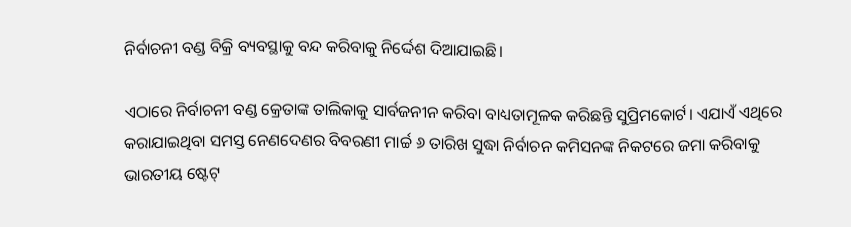ନିର୍ବାଚନୀ ବଣ୍ଡ ବିକ୍ରି ବ୍ୟବସ୍ଥାକୁ ବନ୍ଦ କରିବାକୁ ନିର୍ଦ୍ଦେଶ ଦିଆଯାଇଛି।

ଏଠାରେ ନିର୍ବାଚନୀ ବଣ୍ଡ କ୍ରେତାଙ୍କ ତାଲିକାକୁ ସାର୍ବଜନୀନ କରିବା ବାଧ୍ୟତାମୂଳକ କରିଛନ୍ତି ସୁପ୍ରିମକୋର୍ଟ। ଏଯାଏଁ ଏଥିରେ କରାଯାଇଥିବା ସମସ୍ତ ନେଣଦେଣର ବିବରଣୀ ମାର୍ଚ୍ଚ ୬ ତାରିଖ ସୁଦ୍ଧା ନିର୍ବାଚନ କମିସନଙ୍କ ନିକଟରେ ଜମା କରିବାକୁ ଭାରତୀୟ ଷ୍ଟେଟ୍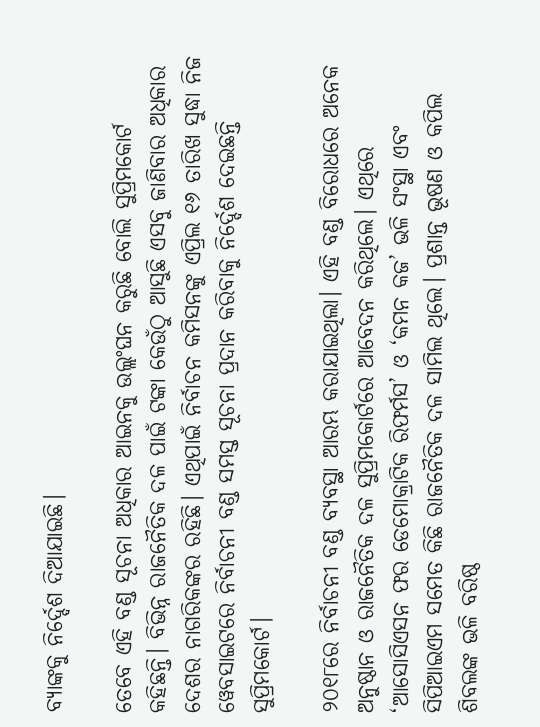ବ୍ୟାଙ୍କକୁ ନିର୍ଦ୍ଦେଶ ଦିଆଯାଇଛି।

ତେବେ ଏହି ବଣ୍ଡ ସୂଚନା ଅଧିକାର ଆଇନକୁ ଉଲ୍ଲଂଘନ କରୁଛି ବୋଲି ସୁପ୍ରିମକୋର୍ଟ କହିଛନ୍ତି। ବିଭିନ୍ନ ରାଜନୈତିକ ଦଳ ପାଇଁ ଟଙ୍କା କେଉଁଠୁ ଆସୁଛି ଏସବୁ ଜାଣିବାର ଅଧିକାର ଦେଶର ନାଗରିକଙ୍କର ରହିଛି। ଏଥିପାଇଁ ନିର୍ବାଚନ କମିସନଙ୍କୁ ଏପ୍ରିଲ ୧୬ ତାରିଖ ସୁଦ୍ଧା ନିଜ ୱେବସାଇଟରେ ନିର୍ବାଚନୀ ବଣ୍ଡ ସମସ୍ତ ସୂଚନା ପ୍ରଦାନ କରିବାକୁ ନିର୍ଦ୍ଦେଶ ଦେଇଛନ୍ତି ସୁପ୍ରିମକୋର୍ଟ।

୨୦୧୮ରେ ନିର୍ବାଚନୀ ବଣ୍ଡ ବ୍ୟବସ୍ଥା ଆରମ୍ଭ କରାଯାଇଥିଲା। ଏହି ବଣ୍ଡ ବିରୋଧରେ ଅନେକ ଅନୁଷ୍ଠାନ ଓ ରାଜନୈତିକ ଦଳ ସୁପ୍ରିମକୋର୍ଟରେ ଆବେଦନ କରିଥିଲେ। ଏଥିରେ ‘ଆସୋସିଏସନ ଫର ଡେମୋକ୍ରାଟିକ ରିଫର୍ମସ’ ଓ ‘କମନ କଜ’ ଭଳି ସଂସ୍ଥା ଏବଂ ସିପିଆଇଏମ ସମେତ କିଛି ରାଜନୈତିକ ଦଳ ସାମିଲ ଥିଲେ। ପ୍ରଶାନ୍ତ ଭୂଷଣ ଓ କପିଲ ଶିବଲଙ୍କ ଭଳି ବରିଷ୍ଠ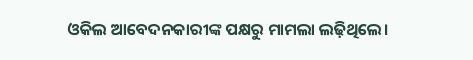ଓକିଲ ଆବେଦନକାରୀଙ୍କ ପକ୍ଷରୁ ମାମଲା ଲଢ଼ିଥିଲେ।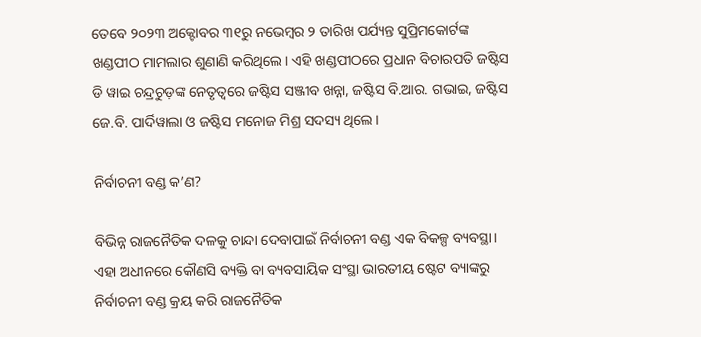ତେବେ ୨୦୨୩ ଅକ୍ଟୋବର ୩୧ରୁ ନଭେମ୍ବର ୨ ତାରିଖ ପର୍ଯ୍ୟନ୍ତ ସୁପ୍ରିମକୋର୍ଟଙ୍କ ଖଣ୍ଡପୀଠ ମାମଲାର ଶୁଣାଣି କରିଥିଲେ। ଏହି ଖଣ୍ଡପୀଠରେ ପ୍ରଧାନ ବିଚାରପତି ଜଷ୍ଟିସ ଡି ୱାଇ ଚନ୍ଦ୍ରଚୁଡ଼ଙ୍କ ନେତୃତ୍ୱରେ ଜଷ୍ଟିସ ସଞ୍ଜୀବ ଖନ୍ନା, ଜଷ୍ଟିସ ବି.ଆର. ଗଭାଇ, ଜଷ୍ଟିସ ଜେ.ବି. ପାର୍ଦିୱାଲା ଓ ଜଷ୍ଟିସ ମନୋଜ ମିଶ୍ର ସଦସ୍ୟ ଥିଲେ।

ନିର୍ବାଚନୀ ବଣ୍ଡ କ’ଣ?

ବିଭିନ୍ନ ରାଜନୈତିକ ଦଳକୁ ଚାନ୍ଦା ଦେବାପାଇଁ ନିର୍ବାଚନୀ ବଣ୍ଡ ଏକ ବିକଳ୍ପ ବ୍ୟବସ୍ଥା। ଏହା ଅଧୀନରେ କୌଣସି ବ୍ୟକ୍ତି ବା ବ୍ୟବସାୟିକ ସଂସ୍ଥା ଭାରତୀୟ ଷ୍ଟେଟ ବ୍ୟାଙ୍କରୁ ନିର୍ବାଚନୀ ବଣ୍ଡ କ୍ରୟ କରି ରାଜନୈତିକ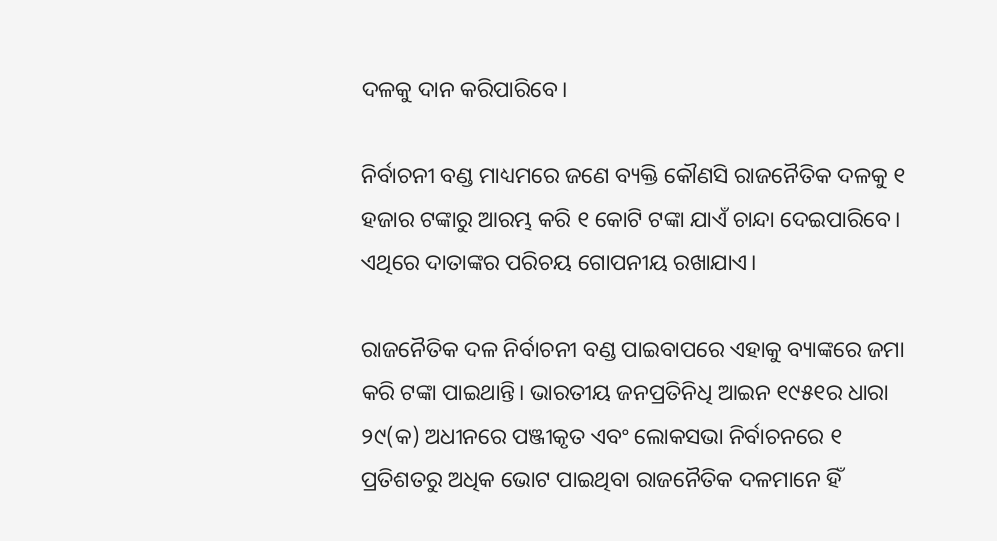ଦଳକୁ ଦାନ କରିପାରିବେ।

ନିର୍ବାଚନୀ ବଣ୍ଡ ମାଧ୍ୟମରେ ଜଣେ ବ୍ୟକ୍ତି କୌଣସି ରାଜନୈତିକ ଦଳକୁ ୧ ହଜାର ଟଙ୍କାରୁ ଆରମ୍ଭ କରି ୧ କୋଟି ଟଙ୍କା ଯାଏଁ ଚାନ୍ଦା ଦେଇପାରିବେ। ଏଥିରେ ଦାତାଙ୍କର ପରିଚୟ ଗୋପନୀୟ ରଖାଯାଏ।

ରାଜନୈତିକ ଦଳ ନିର୍ବାଚନୀ ବଣ୍ଡ ପାଇବାପରେ ଏହାକୁ ବ୍ୟାଙ୍କରେ ଜମା କରି ଟଙ୍କା ପାଇଥାନ୍ତି। ଭାରତୀୟ ଜନପ୍ରତିନିଧି ଆଇନ ୧୯୫୧ର ଧାରା ୨୯(କ) ଅଧୀନରେ ପଞ୍ଜୀକୃତ ଏବଂ ଲୋକସଭା ନିର୍ବାଚନରେ ୧ ପ୍ରତିଶତରୁ ଅଧିକ ଭୋଟ ପାଇଥିବା ରାଜନୈତିକ ଦଳମାନେ ହିଁ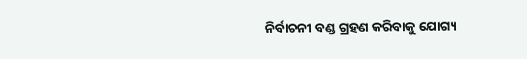ନିର୍ବାଚନୀ ବଣ୍ଡ ଗ୍ରହଣ କରିବାକୁ ଯୋଗ୍ୟ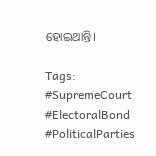ହୋଇଥାନ୍ତି।

Tags: #SupremeCourt #ElectoralBond #PoliticalParties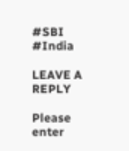#SBI #India

LEAVE A REPLY

Please enter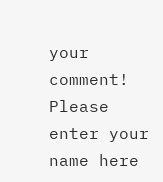your comment!
Please enter your name here